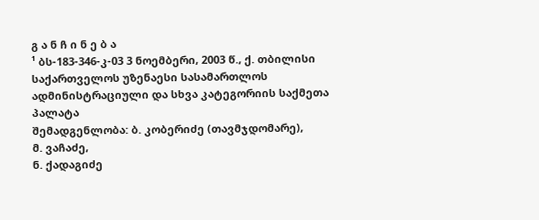გ ა ნ ჩ ი ნ ე ბ ა
¹ ბს-183-346-კ-03 3 ნოემბერი, 2003 წ., ქ. თბილისი
საქართველოს უზენაესი სასამართლოს ადმინისტრაციული და სხვა კატეგორიის საქმეთა პალატა
შემადგენლობა: ბ. კობერიძე (თავმჯდომარე),
მ. ვაჩაძე,
ნ. ქადაგიძე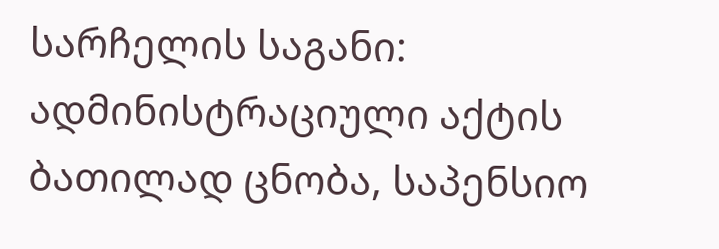სარჩელის საგანი: ადმინისტრაციული აქტის ბათილად ცნობა, საპენსიო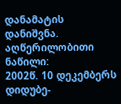დანამატის დანიშვნა.
აღწერილობითი ნაწილი:
2002წ. 10 დეკემბერს დიდუბე-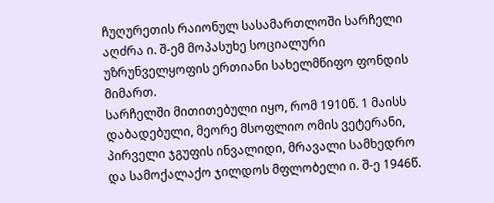ჩუღურეთის რაიონულ სასამართლოში სარჩელი აღძრა ი. შ-ემ მოპასუხე სოციალური უზრუნველყოფის ერთიანი სახელმწიფო ფონდის მიმართ.
სარჩელში მითითებული იყო, რომ 1910წ. 1 მაისს დაბადებული, მეორე მსოფლიო ომის ვეტერანი, პირველი ჯგუფის ინვალიდი, მრავალი სამხედრო და სამოქალაქო ჯილდოს მფლობელი ი. შ-ე 1946წ.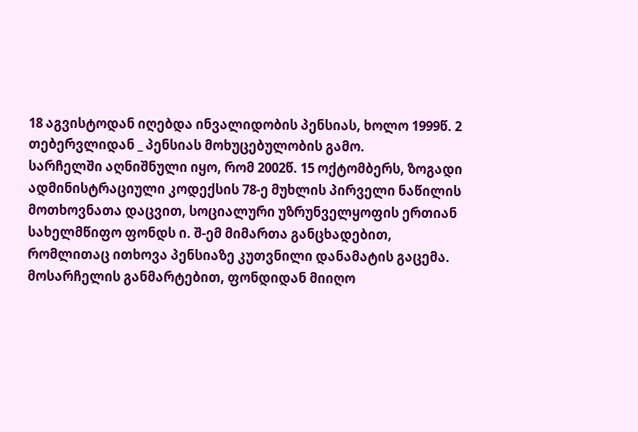18 აგვისტოდან იღებდა ინვალიდობის პენსიას, ხოლო 1999წ. 2 თებერვლიდან _ პენსიას მოხუცებულობის გამო.
სარჩელში აღნიშნული იყო, რომ 2002წ. 15 ოქტომბერს, ზოგადი ადმინისტრაციული კოდექსის 78-ე მუხლის პირველი ნაწილის მოთხოვნათა დაცვით, სოციალური უზრუნველყოფის ერთიან სახელმწიფო ფონდს ი. შ-ემ მიმართა განცხადებით, რომლითაც ითხოვა პენსიაზე კუთვნილი დანამატის გაცემა.
მოსარჩელის განმარტებით, ფონდიდან მიიღო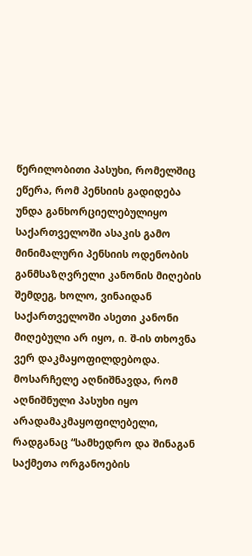წერილობითი პასუხი, რომელშიც ეწერა, რომ პენსიის გადიდება უნდა განხორციელებულიყო საქართველოში ასაკის გამო მინიმალური პენსიის ოდენობის განმსაზღვრელი კანონის მიღების შემდეგ, ხოლო, ვინაიდან საქართველოში ასეთი კანონი მიღებული არ იყო, ი. შ-ის თხოვნა ვერ დაკმაყოფილდებოდა.
მოსარჩელე აღნიშნავდა, რომ აღნიშნული პასუხი იყო არადამაკმაყოფილებელი, რადგანაც “სამხედრო და შინაგან საქმეთა ორგანოების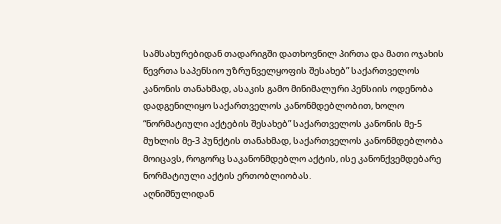სამსახურებიდან თადარიგში დათხოვნილ პირთა და მათი ოჯახის წევრთა საპენსიო უზრუნველყოფის შესახებ” საქართველოს კანონის თანახმად, ასაკის გამო მინიმალური პენსიის ოდენობა დადგენილიყო საქართველოს კანონმდებლობით, ხოლო “ნორმატიული აქტების შესახებ” საქართველოს კანონის მე-5 მუხლის მე-3 პუნქტის თანახმად, საქართველოს კანონმდებლობა მოიცავს, როგორც საკანონმდებლო აქტის, ისე კანონქვემდებარე ნორმატიული აქტის ერთობლიობას.
აღნიშნულიდან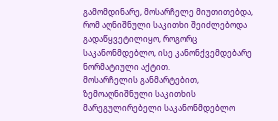გამომდინარე, მოსარჩელე მიუთითებდა, რომ აღნიშნული საკითხი შეიძლებოდა გადაწყვეტილიყო, როგორც საკანონმდებლო, ისე კანონქვემდებარე ნორმატიული აქტით.
მოსარჩელის განმარტებით, ზემოაღნიშნული საკითხის მარეგულირებელი საკანონმდებლო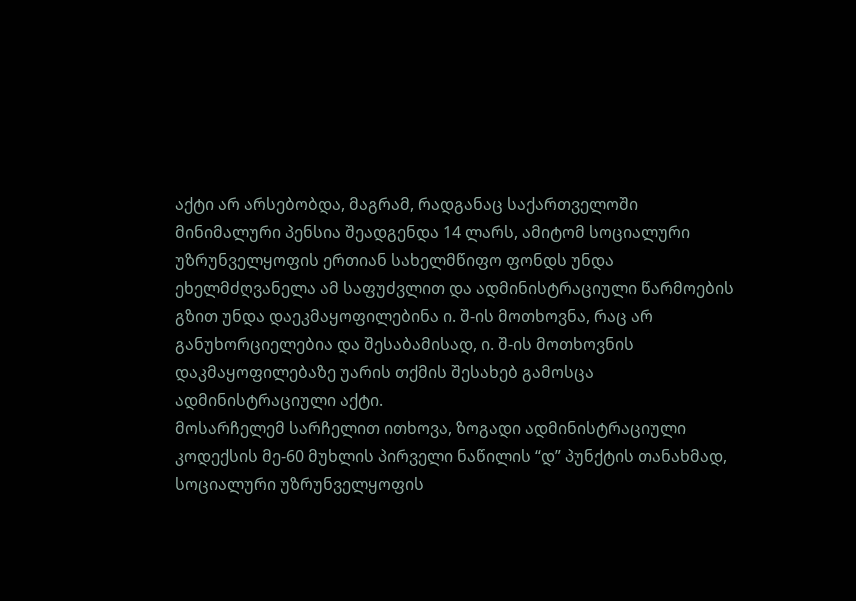აქტი არ არსებობდა, მაგრამ, რადგანაც საქართველოში მინიმალური პენსია შეადგენდა 14 ლარს, ამიტომ სოციალური უზრუნველყოფის ერთიან სახელმწიფო ფონდს უნდა ეხელმძღვანელა ამ საფუძვლით და ადმინისტრაციული წარმოების გზით უნდა დაეკმაყოფილებინა ი. შ-ის მოთხოვნა, რაც არ განუხორციელებია და შესაბამისად, ი. შ-ის მოთხოვნის დაკმაყოფილებაზე უარის თქმის შესახებ გამოსცა ადმინისტრაციული აქტი.
მოსარჩელემ სარჩელით ითხოვა, ზოგადი ადმინისტრაციული კოდექსის მე-60 მუხლის პირველი ნაწილის “დ” პუნქტის თანახმად, სოციალური უზრუნველყოფის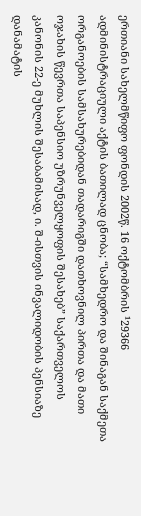ერთიანი სახელმწიფო ფონდის 2002წ. 16 ოქტომბრის ¹29366 ადმინისტრაციული აქტის ბათილად ცნობა; “სამხედრო და შინაგან საქმეთა ორგანოების სამსახურებიდან თადარიგში დათხოვნილ პირთა და მათი ოჯახის წევრთა საპენსიო უზრუნველყოფის შესახებ” საქართველოს კანონის 22-ე მუხლის შესაბამისად, ი. შ-ისთვის ინვალიდობის პენსიაზე დანამატის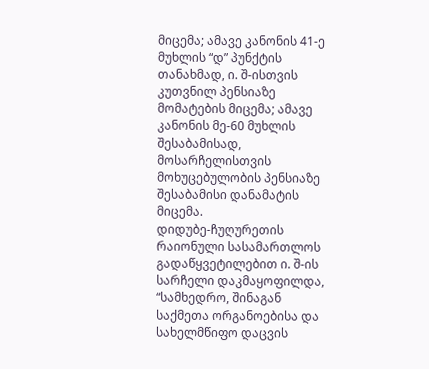მიცემა; ამავე კანონის 41-ე მუხლის “დ” პუნქტის თანახმად, ი. შ-ისთვის კუთვნილ პენსიაზე მომატების მიცემა; ამავე კანონის მე-60 მუხლის შესაბამისად, მოსარჩელისთვის მოხუცებულობის პენსიაზე შესაბამისი დანამატის მიცემა.
დიდუბე-ჩუღურეთის რაიონული სასამართლოს გადაწყვეტილებით ი. შ-ის სარჩელი დაკმაყოფილდა, “სამხედრო, შინაგან საქმეთა ორგანოებისა და სახელმწიფო დაცვის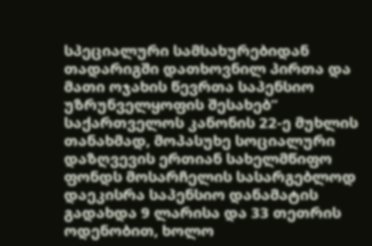სპეციალური სამსახურებიდან თადარიგში დათხოვნილ პირთა და მათი ოჯახის წევრთა საპენსიო უზრუნველყოფის შესახებ” საქართველოს კანონის 22-ე მუხლის თანახმად, მოპასუხე სოციალური დაზღვევის ერთიან სახელმწიფო ფონდს მოსარჩელის სასარგებლოდ დაეკისრა საპენსიო დანამატის გადახდა 9 ლარისა და 33 თეთრის ოდენობით, ხოლო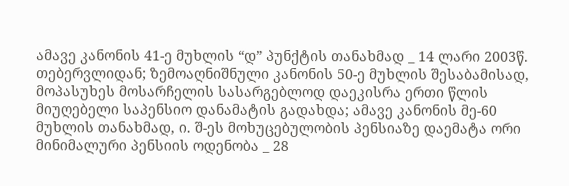ამავე კანონის 41-ე მუხლის “დ” პუნქტის თანახმად _ 14 ლარი 2003წ. თებერვლიდან; ზემოაღნიშნული კანონის 50-ე მუხლის შესაბამისად, მოპასუხეს მოსარჩელის სასარგებლოდ დაეკისრა ერთი წლის მიუღებელი საპენსიო დანამატის გადახდა; ამავე კანონის მე-60 მუხლის თანახმად, ი. შ-ეს მოხუცებულობის პენსიაზე დაემატა ორი მინიმალური პენსიის ოდენობა _ 28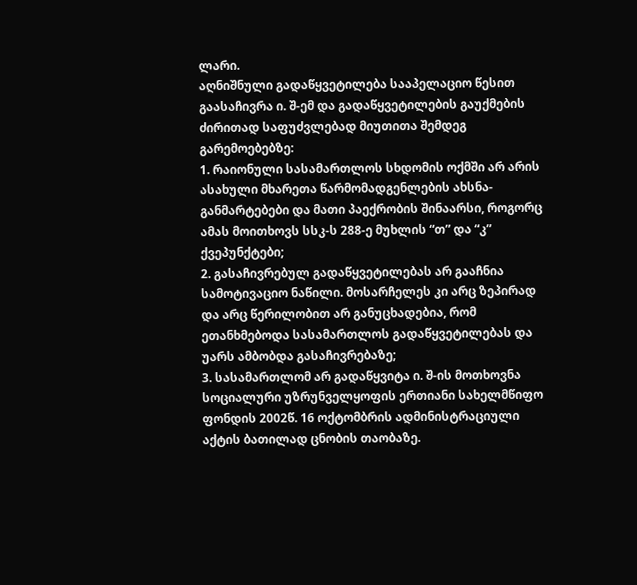ლარი.
აღნიშნული გადაწყვეტილება სააპელაციო წესით გაასაჩივრა ი. შ-ემ და გადაწყვეტილების გაუქმების ძირითად საფუძვლებად მიუთითა შემდეგ გარემოებებზე:
1. რაიონული სასამართლოს სხდომის ოქმში არ არის ასახული მხარეთა წარმომადგენლების ახსნა-განმარტებები და მათი პაექრობის შინაარსი, როგორც ამას მოითხოვს სსკ-ს 288-ე მუხლის “თ” და “კ” ქვეპუნქტები;
2. გასაჩივრებულ გადაწყვეტილებას არ გააჩნია სამოტივაციო ნაწილი. მოსარჩელეს კი არც ზეპირად და არც წერილობით არ განუცხადებია, რომ ეთანხმებოდა სასამართლოს გადაწყვეტილებას და უარს ამბობდა გასაჩივრებაზე;
3. სასამართლომ არ გადაწყვიტა ი. შ-ის მოთხოვნა სოციალური უზრუნველყოფის ერთიანი სახელმწიფო ფონდის 2002წ. 16 ოქტომბრის ადმინისტრაციული აქტის ბათილად ცნობის თაობაზე.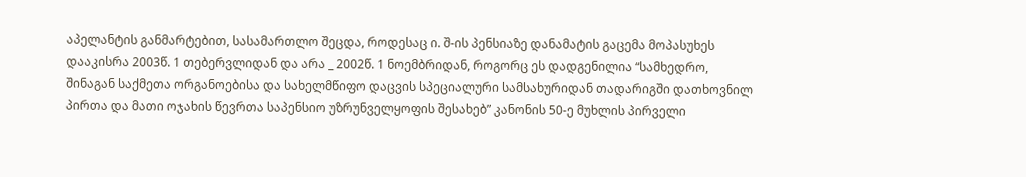აპელანტის განმარტებით, სასამართლო შეცდა, როდესაც ი. შ-ის პენსიაზე დანამატის გაცემა მოპასუხეს დააკისრა 2003წ. 1 თებერვლიდან და არა _ 2002წ. 1 ნოემბრიდან, როგორც ეს დადგენილია “სამხედრო, შინაგან საქმეთა ორგანოებისა და სახელმწიფო დაცვის სპეციალური სამსახურიდან თადარიგში დათხოვნილ პირთა და მათი ოჯახის წევრთა საპენსიო უზრუნველყოფის შესახებ” კანონის 50-ე მუხლის პირველი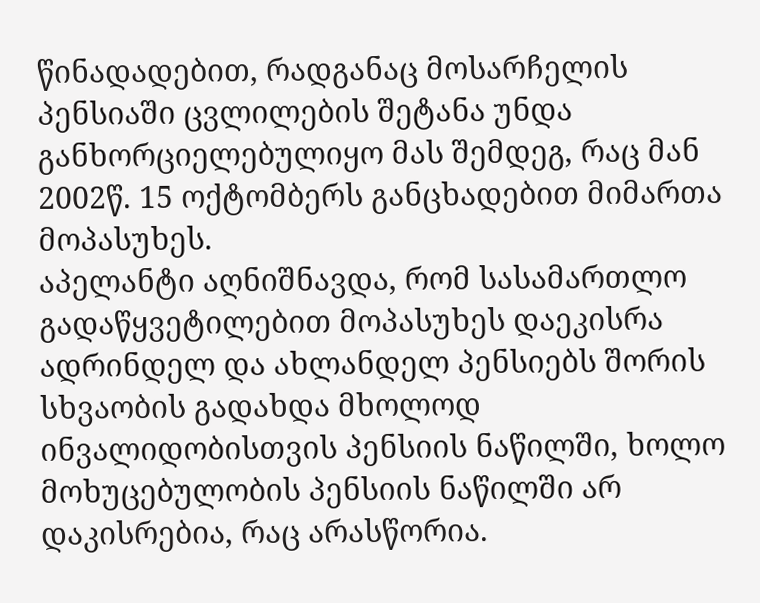წინადადებით, რადგანაც მოსარჩელის პენსიაში ცვლილების შეტანა უნდა განხორციელებულიყო მას შემდეგ, რაც მან 2002წ. 15 ოქტომბერს განცხადებით მიმართა მოპასუხეს.
აპელანტი აღნიშნავდა, რომ სასამართლო გადაწყვეტილებით მოპასუხეს დაეკისრა ადრინდელ და ახლანდელ პენსიებს შორის სხვაობის გადახდა მხოლოდ ინვალიდობისთვის პენსიის ნაწილში, ხოლო მოხუცებულობის პენსიის ნაწილში არ დაკისრებია, რაც არასწორია.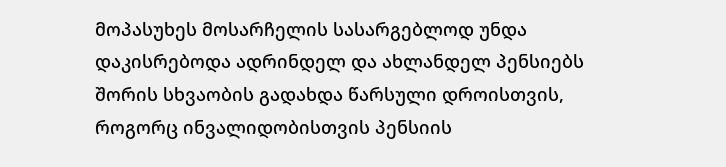მოპასუხეს მოსარჩელის სასარგებლოდ უნდა დაკისრებოდა ადრინდელ და ახლანდელ პენსიებს შორის სხვაობის გადახდა წარსული დროისთვის, როგორც ინვალიდობისთვის პენსიის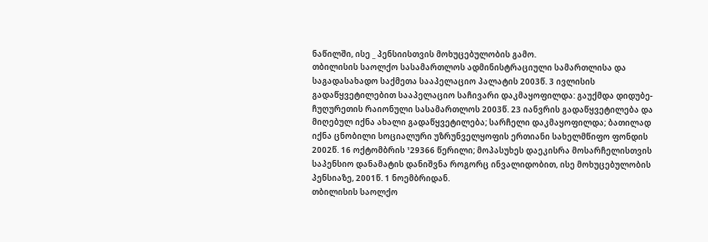ნაწილში, ისე _ პენსიისთვის მოხუცებულობის გამო.
თბილისის საოლქო სასამართლოს ადმინისტრაციული სამართლისა და საგადასახადო საქმეთა სააპელაციო პალატის 2003წ. 3 ივლისის გადაწყვეტილებით სააპელაციო საჩივარი დაკმაყოფილდა: გაუქმდა დიდუბე-ჩუღურეთის რაიონული სასამართლოს 2003წ. 23 იანვრის გადაწყვეტილება და მიღებულ იქნა ახალი გადაწყვეტილება; სარჩელი დაკმაყოფილდა; ბათილად იქნა ცნობილი სოციალური უზრუნველყოფის ერთიანი სახელმწიფო ფონდის 2002წ. 16 ოქტომბრის ¹29366 წერილი; მოპასუხეს დაეკისრა მოსარჩელისთვის საპენსიო დანამატის დანიშვნა როგორც ინვალიდობით, ისე მოხუცებულობის პენსიაზე, 2001წ. 1 ნოემბრიდან.
თბილისის საოლქო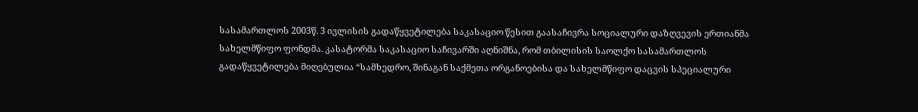სასამართლოს 2003წ. 3 ივლისის გადაწყვეტილება საკასაციო წესით გაასაჩივრა სოციალური დაზღვევის ერთიანმა სახელმწიფო ფონდმა. კასატორმა საკასაციო საჩივარში აღნიშნა, რომ თბილისის საოლქო სასამართლოს გადაწყვეტილება მიღებულია “სამხედრო, შინაგან საქმეთა ორგანოებისა და სახელმწიფო დაცვის სპეციალური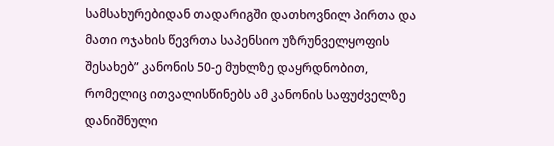სამსახურებიდან თადარიგში დათხოვნილ პირთა და მათი ოჯახის წევრთა საპენსიო უზრუნველყოფის შესახებ” კანონის 50-ე მუხლზე დაყრდნობით, რომელიც ითვალისწინებს ამ კანონის საფუძველზე დანიშნული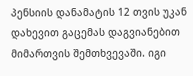პენსიის დანამატის 12 თვის უკან დახევით გაცემას დაგვიანებით მიმართვის შემთხვევაში. იგი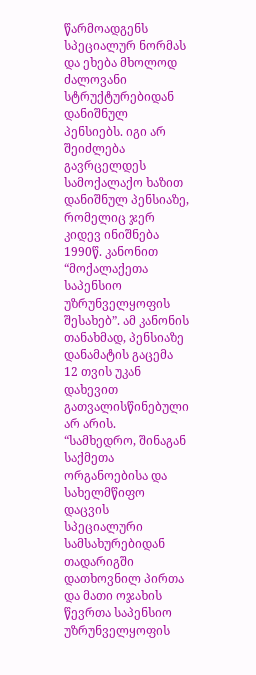წარმოადგენს სპეციალურ ნორმას და ეხება მხოლოდ ძალოვანი სტრუქტურებიდან დანიშნულ პენსიებს. იგი არ შეიძლება გავრცელდეს სამოქალაქო ხაზით დანიშნულ პენსიაზე, რომელიც ჯერ კიდევ ინიშნება 1990წ. კანონით “მოქალაქეთა საპენსიო უზრუნველყოფის შესახებ”. ამ კანონის თანახმად, პენსიაზე დანამატის გაცემა 12 თვის უკან დახევით გათვალისწინებული არ არის. “სამხედრო, შინაგან საქმეთა ორგანოებისა და სახელმწიფო დაცვის სპეციალური სამსახურებიდან თადარიგში დათხოვნილ პირთა და მათი ოჯახის წევრთა საპენსიო უზრუნველყოფის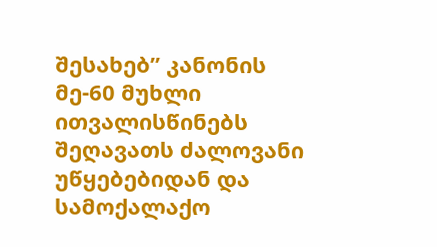შესახებ” კანონის მე-60 მუხლი ითვალისწინებს შეღავათს ძალოვანი უწყებებიდან და სამოქალაქო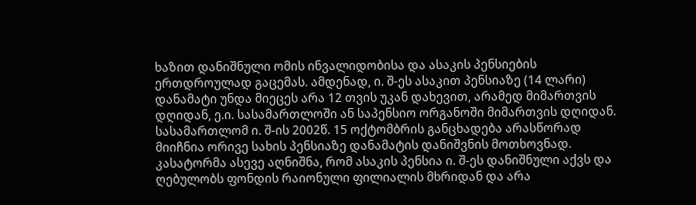ხაზით დანიშნული ომის ინვალიდობისა და ასაკის პენსიების ერთდროულად გაცემას. ამდენად, ი. შ-ეს ასაკით პენსიაზე (14 ლარი) დანამატი უნდა მიეცეს არა 12 თვის უკან დახევით, არამედ მიმართვის დღიდან, ე.ი. სასამართლოში ან საპენსიო ორგანოში მიმართვის დღიდან. სასამართლომ ი. შ-ის 2002წ. 15 ოქტომბრის განცხადება არასწორად მიიჩნია ორივე სახის პენსიაზე დანამატის დანიშვნის მოთხოვნად. კასატორმა ასევე აღნიშნა, რომ ასაკის პენსია ი. შ-ეს დანიშნული აქვს და ღებულობს ფონდის რაიონული ფილიალის მხრიდან და არა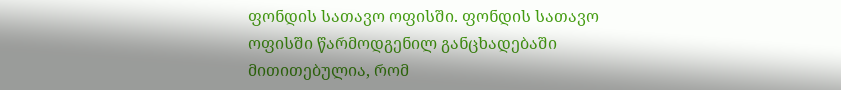ფონდის სათავო ოფისში. ფონდის სათავო ოფისში წარმოდგენილ განცხადებაში მითითებულია, რომ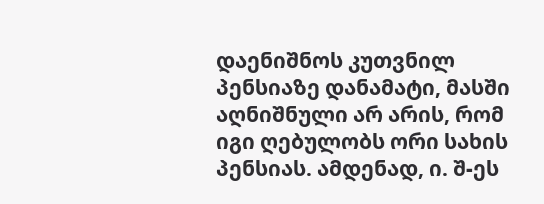დაენიშნოს კუთვნილ პენსიაზე დანამატი, მასში აღნიშნული არ არის, რომ იგი ღებულობს ორი სახის პენსიას. ამდენად, ი. შ-ეს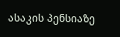ასაკის პენსიაზე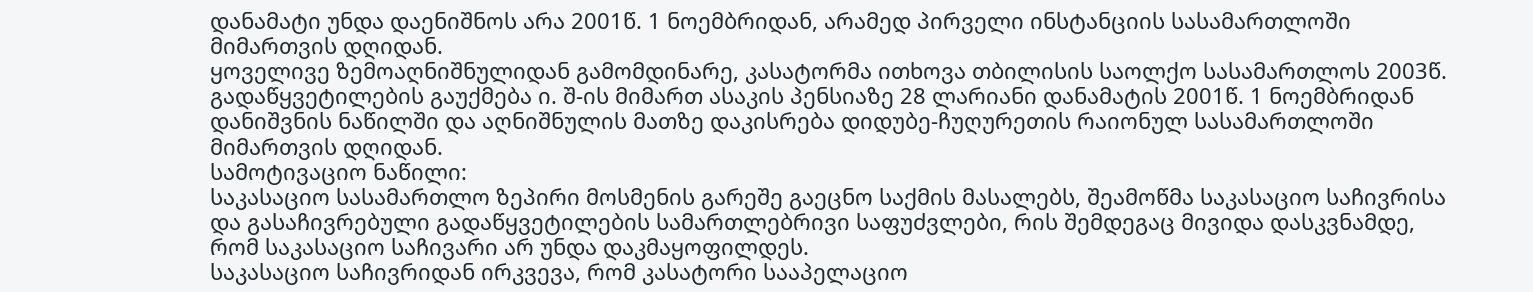დანამატი უნდა დაენიშნოს არა 2001წ. 1 ნოემბრიდან, არამედ პირველი ინსტანციის სასამართლოში მიმართვის დღიდან.
ყოველივე ზემოაღნიშნულიდან გამომდინარე, კასატორმა ითხოვა თბილისის საოლქო სასამართლოს 2003წ. გადაწყვეტილების გაუქმება ი. შ-ის მიმართ ასაკის პენსიაზე 28 ლარიანი დანამატის 2001წ. 1 ნოემბრიდან დანიშვნის ნაწილში და აღნიშნულის მათზე დაკისრება დიდუბე-ჩუღურეთის რაიონულ სასამართლოში მიმართვის დღიდან.
სამოტივაციო ნაწილი:
საკასაციო სასამართლო ზეპირი მოსმენის გარეშე გაეცნო საქმის მასალებს, შეამოწმა საკასაციო საჩივრისა და გასაჩივრებული გადაწყვეტილების სამართლებრივი საფუძვლები, რის შემდეგაც მივიდა დასკვნამდე, რომ საკასაციო საჩივარი არ უნდა დაკმაყოფილდეს.
საკასაციო საჩივრიდან ირკვევა, რომ კასატორი სააპელაციო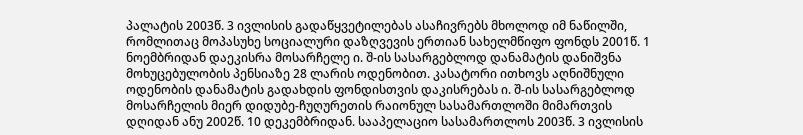პალატის 2003წ. 3 ივლისის გადაწყვეტილებას ასაჩივრებს მხოლოდ იმ ნაწილში, რომლითაც მოპასუხე სოციალური დაზღვევის ერთიან სახელმწიფო ფონდს 2001წ. 1 ნოემბრიდან დაეკისრა მოსარჩელე ი. შ-ის სასარგებლოდ დანამატის დანიშვნა მოხუცებულობის პენსიაზე 28 ლარის ოდენობით. კასატორი ითხოვს აღნიშნული ოდენობის დანამატის გადახდის ფონდისთვის დაკისრებას ი. შ-ის სასარგებლოდ მოსარჩელის მიერ დიდუბე-ჩუღურეთის რაიონულ სასამართლოში მიმართვის დღიდან ანუ 2002წ. 10 დეკემბრიდან. სააპელაციო სასამართლოს 2003წ. 3 ივლისის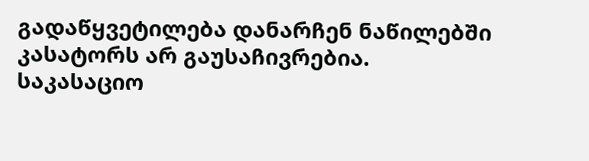გადაწყვეტილება დანარჩენ ნაწილებში კასატორს არ გაუსაჩივრებია.
საკასაციო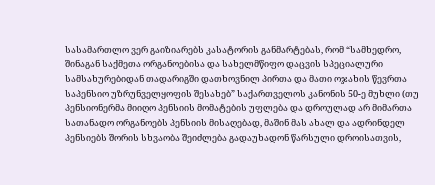სასამართლო ვერ გაიზიარებს კასატორის განმარტებას, რომ “სამხედრო, შინაგან საქმეთა ორგანოებისა და სახელმწიფო დაცვის სპეციალური სამსახურებიდან თადარიგში დათხოვნილ პირთა და მათი ოჯახის წევრთა საპენსიო უზრუნველყოფის შესახებ” საქართველოს კანონის 50-ე მუხლი (თუ პენსიონერმა მიიღო პენსიის მომატების უფლება და დროულად არ მიმართა სათანადო ორგანოებს პენსიის მისაღებად, მაშინ მას ახალ და ადრინდელ პენსიებს შორის სხვაობა შეიძლება გადაუხადონ წარსული დროისათვის,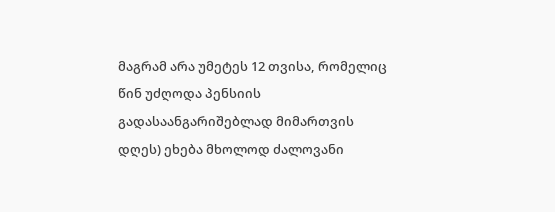მაგრამ არა უმეტეს 12 თვისა, რომელიც წინ უძღოდა პენსიის გადასაანგარიშებლად მიმართვის დღეს) ეხება მხოლოდ ძალოვანი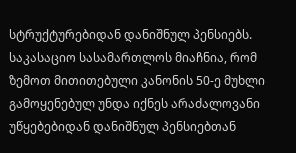სტრუქტურებიდან დანიშნულ პენსიებს. საკასაციო სასამართლოს მიაჩნია, რომ ზემოთ მითითებული კანონის 50-ე მუხლი გამოყენებულ უნდა იქნეს არაძალოვანი უწყებებიდან დანიშნულ პენსიებთან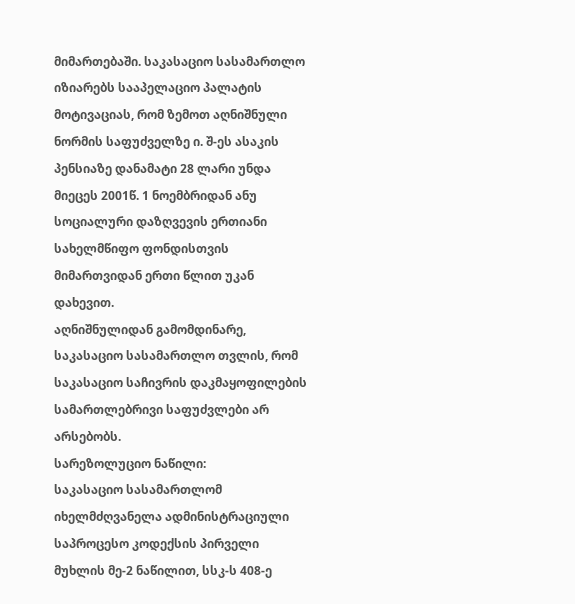მიმართებაში. საკასაციო სასამართლო იზიარებს სააპელაციო პალატის მოტივაციას, რომ ზემოთ აღნიშნული ნორმის საფუძველზე ი. შ-ეს ასაკის პენსიაზე დანამატი 28 ლარი უნდა მიეცეს 2001წ. 1 ნოემბრიდან ანუ სოციალური დაზღვევის ერთიანი სახელმწიფო ფონდისთვის მიმართვიდან ერთი წლით უკან დახევით.
აღნიშნულიდან გამომდინარე, საკასაციო სასამართლო თვლის, რომ საკასაციო საჩივრის დაკმაყოფილების სამართლებრივი საფუძვლები არ არსებობს.
სარეზოლუციო ნაწილი:
საკასაციო სასამართლომ იხელმძღვანელა ადმინისტრაციული საპროცესო კოდექსის პირველი მუხლის მე-2 ნაწილით, სსკ-ს 408-ე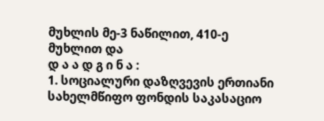მუხლის მე-3 ნაწილით, 410-ე მუხლით და
დ ა ა დ გ ი ნ ა :
1. სოციალური დაზღვევის ერთიანი სახელმწიფო ფონდის საკასაციო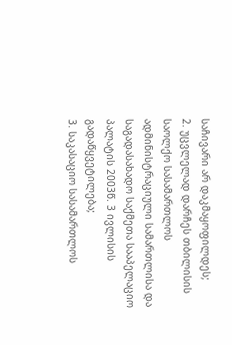საჩივარი არ დაკმაყოფილდეს;
2. უცვლელად დარჩეს თბილისის საოლქო სასამართლოს ადმინისტრაციული სამართლისა და საგადასახადო საქმეთა სააპელაციო პალატის 2003წ. 3 ივლისის გადაწყვეტილება;
3. საკასაციო სასამართლოს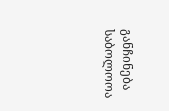განჩინება საბოლოოა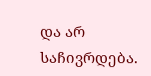და არ საჩივრდება.